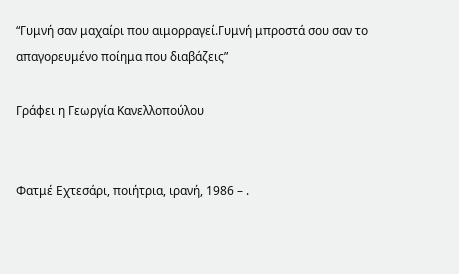“Γυμνή σαν μαχαίρι που αιμορραγεί.Γυμνή μπροστά σου σαν το απαγορευμένο ποίημα που διαβάζεις”

Γράφει η Γεωργία Κανελλοπούλου


Φατμέ Εχτεσάρι, ποιήτρια, ιρανή, 1986 – .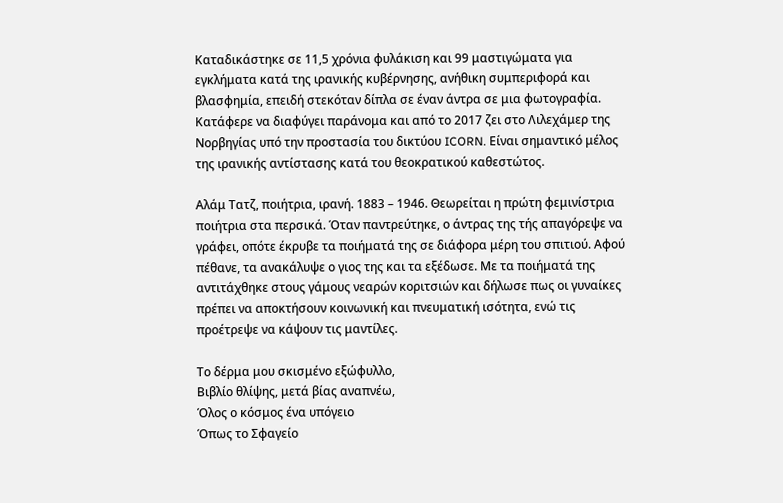Καταδικάστηκε σε 11,5 χρόνια φυλάκιση και 99 μαστιγώματα για εγκλήματα κατά της ιρανικής κυβέρνησης, ανήθικη συμπεριφορά και βλασφημία, επειδή στεκόταν δίπλα σε έναν άντρα σε μια φωτογραφία. Κατάφερε να διαφύγει παράνομα και από το 2017 ζει στο Λιλεχάμερ της Νορβηγίας υπό την προστασία του δικτύου ICORN. Είναι σημαντικό μέλος της ιρανικής αντίστασης κατά του θεοκρατικού καθεστώτος.

Αλάμ Τατζ, ποιήτρια, ιρανή. 1883 – 1946. Θεωρείται η πρώτη φεμινίστρια ποιήτρια στα περσικά. Όταν παντρεύτηκε, ο άντρας της τής απαγόρεψε να γράφει, οπότε έκρυβε τα ποιήματά της σε διάφορα μέρη του σπιτιού. Αφού πέθανε, τα ανακάλυψε ο γιος της και τα εξέδωσε. Με τα ποιήματά της αντιτάχθηκε στους γάμους νεαρών κοριτσιών και δήλωσε πως οι γυναίκες πρέπει να αποκτήσουν κοινωνική και πνευματική ισότητα, ενώ τις προέτρεψε να κάψουν τις μαντίλες.

Το δέρμα μου σκισμένο εξώφυλλο,
Βιβλίο θλίψης, μετά βίας αναπνέω,
Όλος ο κόσμος ένα υπόγειο
Όπως το Σφαγείο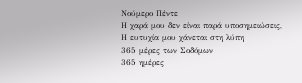Νούμερο Πέντε
Η χαρά μου δεν είναι παρά υποσημειώσεις,
Η ευτυχία μου χάνεται στη λύπη
365 μέρες των Σοδόμων
365 ημέρες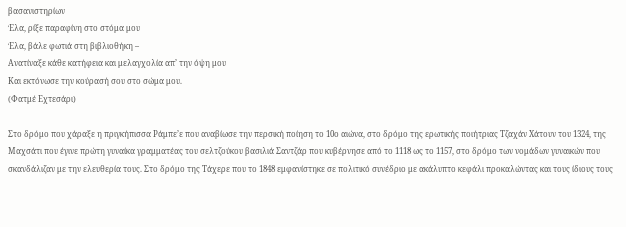βασανιστηρίων
Έλα, ρίξε παραφίνη στο στόμα μου
Έλα, βάλε φωτιά στη βιβλιοθήκη –
Ανατίναξε κάθε κατήφεια και μελαγχολία απ’ την όψη μου
Και εκτόνωσε την κούρασή σου στο σώμα μου.
(Φατμέ Εχτεσάρι)

Στο δρόμο που χάραξε η πριγκήπισσα Ράμπε’ε που αναβίωσε την περσική ποίηση το 10ο αιώνα, στο δρόμο της ερωτικής ποιήτριας Τζαχάν Χάτουν του 1324, της Μαχσάτι που έγινε πρώτη γυναίκα γραμματέας του σελτζούκου βασιλιά Σαντζάρ που κυβέρνησε από το 1118 ως το 1157, στο δρόμο των νομάδων γυναικών που σκανδάλιζαν με την ελευθερία τους. Στο δρόμο της Τάχερε που το 1848 εμφανίστηκε σε πολιτικό συνέδριο με ακάλυπτο κεφάλι προκαλώντας και τους ίδιους τους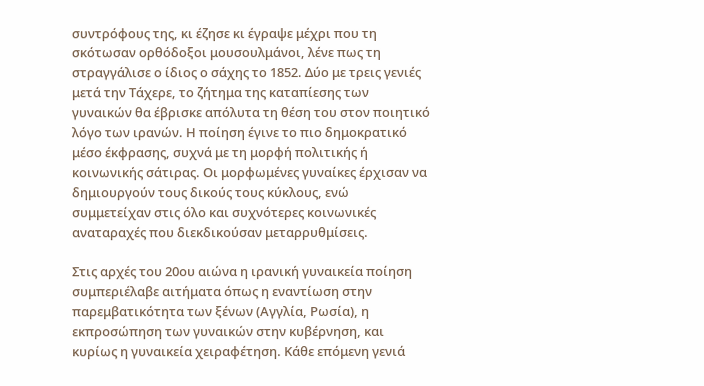συντρόφους της, κι έζησε κι έγραψε μέχρι που τη σκότωσαν ορθόδοξοι μουσουλμάνοι, λένε πως τη στραγγάλισε ο ίδιος ο σάχης το 1852. Δύο με τρεις γενιές μετά την Τάχερε, το ζήτημα της καταπίεσης των γυναικών θα έβρισκε απόλυτα τη θέση του στον ποιητικό λόγο των ιρανών. Η ποίηση έγινε το πιο δημοκρατικό μέσο έκφρασης, συχνά με τη μορφή πολιτικής ή κοινωνικής σάτιρας. Οι μορφωμένες γυναίκες έρχισαν να δημιουργούν τους δικούς τους κύκλους, ενώ συμμετείχαν στις όλο και συχνότερες κοινωνικές αναταραχές που διεκδικούσαν μεταρρυθμίσεις.

Στις αρχές του 20ου αιώνα η ιρανική γυναικεία ποίηση συμπεριέλαβε αιτήματα όπως η εναντίωση στην παρεμβατικότητα των ξένων (Αγγλία, Ρωσία), η εκπροσώπηση των γυναικών στην κυβέρνηση, και κυρίως η γυναικεία χειραφέτηση. Κάθε επόμενη γενιά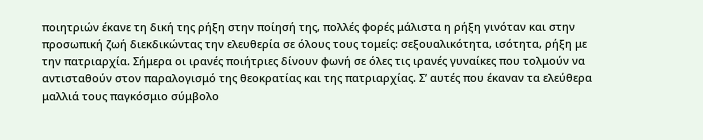ποιητριών έκανε τη δική της ρήξη στην ποίησή της, πολλές φορές μάλιστα η ρήξη γινόταν και στην προσωπική ζωή διεκδικώντας την ελευθερία σε όλους τους τομείς: σεξουαλικότητα, ισότητα, ρήξη με την πατριαρχία. Σήμερα οι ιρανές ποιήτριες δίνουν φωνή σε όλες τις ιρανές γυναίκες που τολμούν να αντισταθούν στον παραλογισμό της θεοκρατίας και της πατριαρχίας. Σ’ αυτές που έκαναν τα ελεύθερα μαλλιά τους παγκόσμιο σύμβολο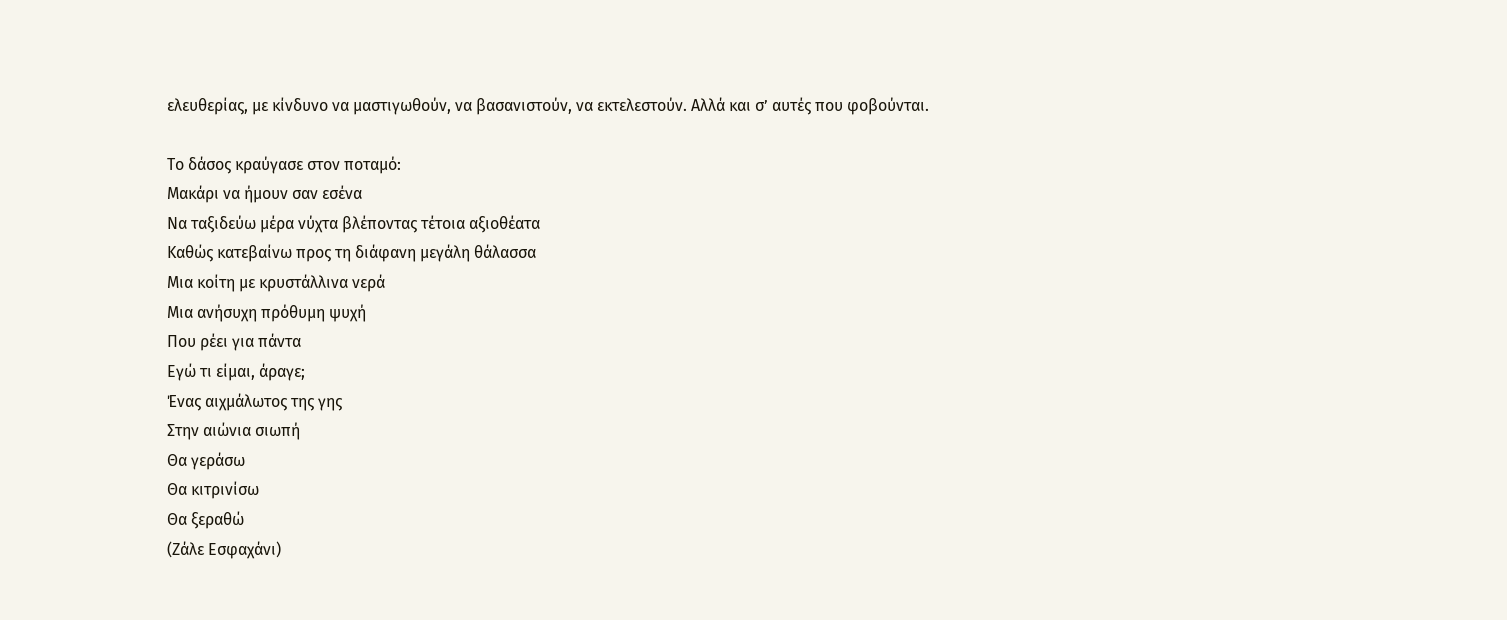ελευθερίας, με κίνδυνο να μαστιγωθούν, να βασανιστούν, να εκτελεστούν. Αλλά και σ’ αυτές που φοβούνται.

Το δάσος κραύγασε στον ποταμό:
Μακάρι να ήμουν σαν εσένα
Να ταξιδεύω μέρα νύχτα βλέποντας τέτοια αξιοθέατα
Καθώς κατεβαίνω προς τη διάφανη μεγάλη θάλασσα
Μια κοίτη με κρυστάλλινα νερά
Μια ανήσυχη πρόθυμη ψυχή
Που ρέει για πάντα
Εγώ τι είμαι, άραγε;
Ένας αιχμάλωτος της γης
Στην αιώνια σιωπή
Θα γεράσω
Θα κιτρινίσω
Θα ξεραθώ
(Ζάλε Εσφαχάνι)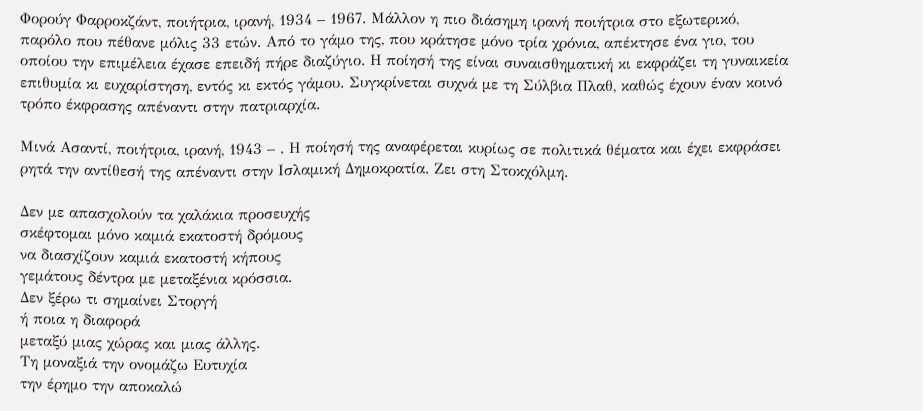Φορούγ Φαρροκζάντ, ποιήτρια, ιρανή, 1934 – 1967. Μάλλον η πιο διάσημη ιρανή ποιήτρια στο εξωτερικό, παρόλο που πέθανε μόλις 33 ετών. Από το γάμο της, που κράτησε μόνο τρία χρόνια, απέκτησε ένα γιο, του οποίου την επιμέλεια έχασε επειδή πήρε διαζύγιο. Η ποίησή της είναι συναισθηματική κι εκφράζει τη γυναικεία επιθυμία κι ευχαρίστηση, εντός κι εκτός γάμου. Συγκρίνεται συχνά με τη Σύλβια Πλαθ, καθώς έχουν έναν κοινό τρόπο έκφρασης απέναντι στην πατριαρχία.

Μινά Ασαντί, ποιήτρια, ιρανή, 1943 – . Η ποίησή της αναφέρεται κυρίως σε πολιτικά θέματα και έχει εκφράσει ρητά την αντίθεσή της απέναντι στην Ισλαμική Δημοκρατία. Ζει στη Στοκχόλμη.

Δεν με απασχολούν τα χαλάκια προσευχής
σκέφτομαι μόνο καμιά εκατοστή δρόμους
να διασχίζουν καμιά εκατοστή κήπους
γεμάτους δέντρα με μεταξένια κρόσσια.
Δεν ξέρω τι σημαίνει Στοργή
ή ποια η διαφορά
μεταξύ μιας χώρας και μιας άλλης.
Τη μοναξιά την ονομάζω Ευτυχία
την έρημο την αποκαλώ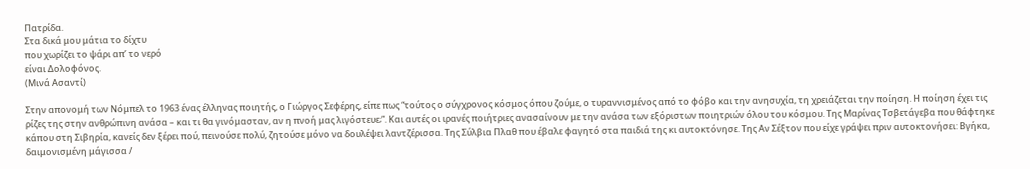Πατρίδα.
Στα δικά μου μάτια το δίχτυ
που χωρίζει το ψάρι απ’ το νερό
είναι Δολοφόνος.
(Μινά Ασαντί)

Στην απονομή των Νόμπελ το 1963 ένας έλληνας ποιητής, ο Γιώργος Σεφέρης, είπε πως “τούτος ο σύγχρονος κόσμος όπου ζούμε, ο τυραννισμένος από το φόβο και την ανησυχία, τη χρειάζεται την ποίηση. Η ποίηση έχει τις ρίζες της στην ανθρώπινη ανάσα – και τι θα γινόμασταν, αν η πνοή μας λιγόστευε;”. Και αυτές οι ιρανές ποιήτριες ανασαίνουν με την ανάσα των εξόριστων ποιητριών όλου του κόσμου. Της Μαρίνας Τσβετάγεβα που θάφτηκε κάπου στη Σιβηρία, κανείς δεν ξέρει πού, πεινούσε πολύ, ζητούσε μόνο να δουλέψει λαντζέρισσα. Της Σύλβια Πλαθ που έβαλε φαγητό στα παιδιά της κι αυτοκτόνησε. Της Αν Σέξτον που είχε γράψει πριν αυτοκτονήσει: Βγήκα, δαιμονισμένη μάγισσα /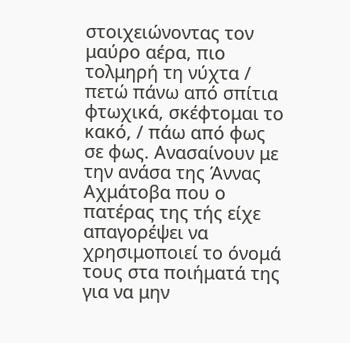στοιχειώνοντας τον μαύρο αέρα, πιο τολμηρή τη νύχτα / πετώ πάνω από σπίτια φτωχικά, σκέφτομαι το κακό, / πάω από φως σε φως. Ανασαίνουν με την ανάσα της Άννας Αχμάτοβα που ο πατέρας της τής είχε απαγορέψει να χρησιμοποιεί το όνομά τους στα ποιήματά της για να μην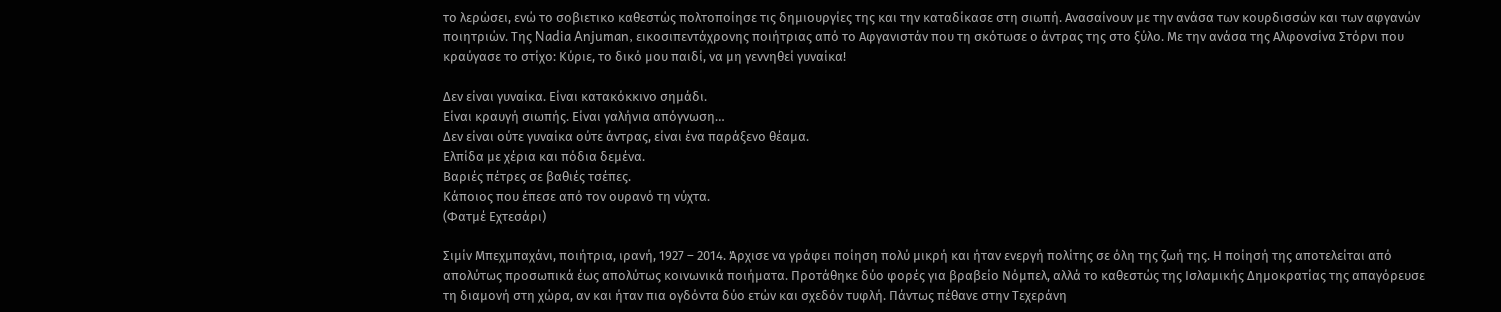το λερώσει, ενώ το σοβιετικο καθεστώς πολτοποίησε τις δημιουργίες της και την καταδίκασε στη σιωπή. Ανασαίνουν με την ανάσα των κουρδισσών και των αφγανών ποιητριών. Της Nadia Anjuman, εικοσιπεντάχρονης ποιήτριας από το Αφγανιστάν που τη σκότωσε ο άντρας της στο ξύλο. Με την ανάσα της Αλφονσίνα Στόρνι που κραύγασε το στίχο: Κύριε, το δικό μου παιδί, να μη γεννηθεί γυναίκα!

Δεν είναι γυναίκα. Είναι κατακόκκινο σημάδι.
Είναι κραυγή σιωπής. Είναι γαλήνια απόγνωση…
Δεν είναι ούτε γυναίκα ούτε άντρας, είναι ένα παράξενο θέαμα.
Ελπίδα με χέρια και πόδια δεμένα.
Βαριές πέτρες σε βαθιές τσέπες.
Κάποιος που έπεσε από τον ουρανό τη νύχτα.
(Φατμέ Εχτεσάρι)

Σιμίν Μπεχμπαχάνι, ποιήτρια, ιρανή, 1927 – 2014. Άρχισε να γράφει ποίηση πολύ μικρή και ήταν ενεργή πολίτης σε όλη της ζωή της. Η ποίησή της αποτελείται από απολύτως προσωπικά έως απολύτως κοινωνικά ποιήματα. Προτάθηκε δύο φορές για βραβείο Νόμπελ, αλλά το καθεστώς της Ισλαμικής Δημοκρατίας της απαγόρευσε τη διαμονή στη χώρα, αν και ήταν πια ογδόντα δύο ετών και σχεδόν τυφλή. Πάντως πέθανε στην Τεχεράνη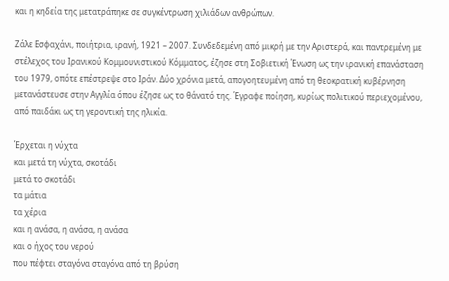και η κηδεία της μετατράπηκε σε συγκέντρωση χιλιάδων ανθρώπων.

Ζάλε Εσφαχάνι, ποιήτρια, ιρανή, 1921 – 2007. Συνδεδεμένη από μικρή με την Αριστερά, και παντρεμένη με στέλεχος του Ιρανικού Κομμουνιστικού Κόμματος, έζησε στη Σοβιετική Ένωση ως την ιρανική επανάσταση του 1979, οπότε επέστρεψε στο Ιράν. Δύο χρόνια μετά, απογοητευμένη από τη θεοκρατική κυβέρνηση μετανάστευσε στην Αγγλία όπου έζησε ως το θάνατό της. Έγραφε ποίηση, κυρίως πολιτικού περιεχομένου, από παιδάκι ως τη γεροντική της ηλικία.

Έρχεται η νύχτα
και μετά τη νύχτα, σκοτάδι
μετά το σκοτάδι
τα μάτια
τα χέρια
και η ανάσα, η ανάσα, η ανάσα
και ο ήχος του νερού
που πέφτει σταγόνα σταγόνα από τη βρύση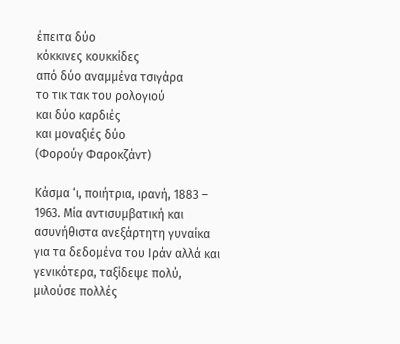έπειτα δύο
κόκκινες κουκκίδες
από δύο αναμμένα τσιγάρα
το τικ τακ του ρολογιού
και δύο καρδιές
και μοναξιές δύο
(Φορούγ Φαροκζάντ)

Κάσμα ‘ι, ποιήτρια, ιρανή, 1883 – 1963. Μία αντισυμβατική και ασυνήθιστα ανεξάρτητη γυναίκα για τα δεδομένα του Ιράν αλλά και γενικότερα, ταξίδεψε πολύ, μιλούσε πολλές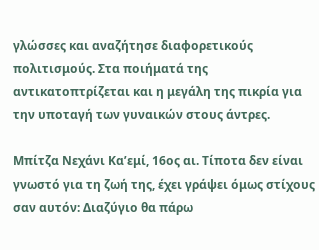γλώσσες και αναζήτησε διαφορετικούς πολιτισμούς. Στα ποιήματά της αντικατοπτρίζεται και η μεγάλη της πικρία για την υποταγή των γυναικών στους άντρες.

Μπίτζα Νεχάνι Κα’εμί, 16ος αι. Τίποτα δεν είναι γνωστό για τη ζωή της, έχει γράψει όμως στίχους σαν αυτόν: Διαζύγιο θα πάρω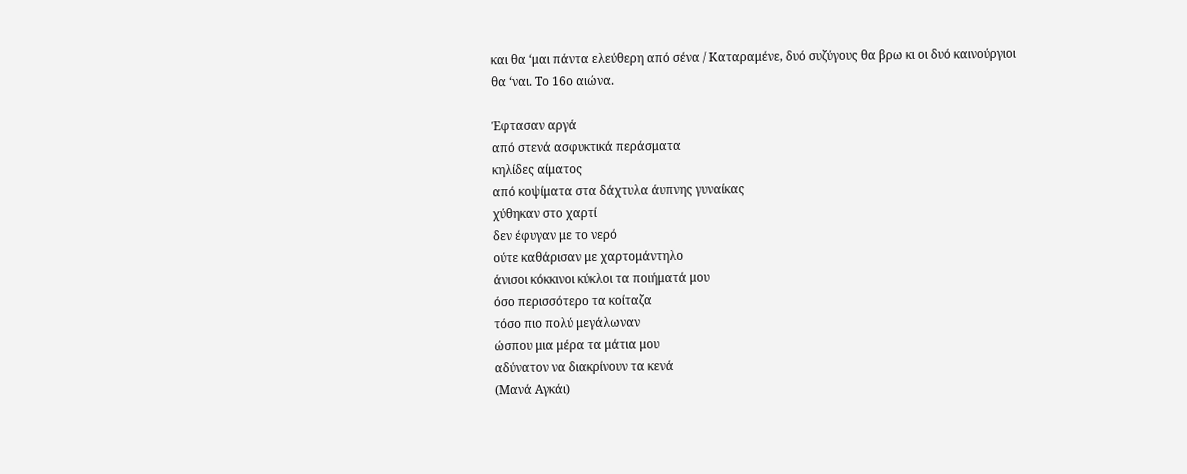και θα ‘μαι πάντα ελεύθερη από σένα / Καταραμένε, δυό συζύγους θα βρω κι οι δυό καινούργιοι θα ‘ναι. Το 16ο αιώνα.

Έφτασαν αργά
από στενά ασφυκτικά περάσματα
κηλίδες αίματος
από κοψίματα στα δάχτυλα άυπνης γυναίκας
χύθηκαν στο χαρτί
δεν έφυγαν με το νερό
ούτε καθάρισαν με χαρτομάντηλο
άνισοι κόκκινοι κύκλοι τα ποιήματά μου
όσο περισσότερο τα κοίταζα
τόσο πιο πολύ μεγάλωναν
ώσπου μια μέρα τα μάτια μου
αδύνατον να διακρίνουν τα κενά
(Μανά Αγκάι)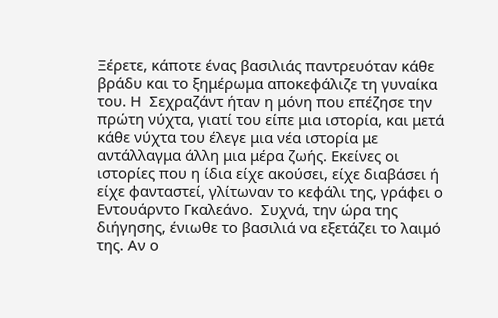Ξέρετε, κάποτε ένας βασιλιάς παντρευόταν κάθε βράδυ και το ξημέρωμα αποκεφάλιζε τη γυναίκα του. Η  Σεχραζάντ ήταν η μόνη που επέζησε την πρώτη νύχτα, γιατί του είπε μια ιστορία, και μετά κάθε νύχτα του έλεγε μια νέα ιστορία με αντάλλαγμα άλλη μια μέρα ζωής. Εκείνες οι ιστορίες που η ίδια είχε ακούσει, είχε διαβάσει ή είχε φανταστεί, γλίτωναν το κεφάλι της, γράφει ο Εντουάρντο Γκαλεάνο.  Συχνά, την ώρα της διήγησης, ένιωθε το βασιλιά να εξετάζει το λαιμό της. Αν ο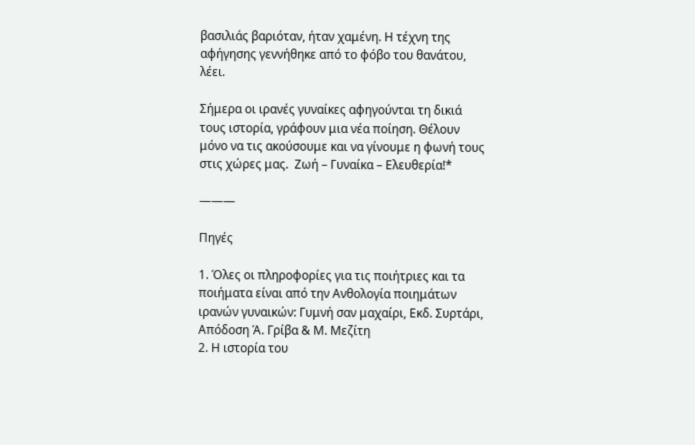βασιλιάς βαριόταν, ήταν χαμένη. Η τέχνη της αφήγησης γεννήθηκε από το φόβο του θανάτου, λέει.

Σήμερα οι ιρανές γυναίκες αφηγούνται τη δικιά τους ιστορία, γράφουν μια νέα ποίηση. Θέλουν μόνο να τις ακούσουμε και να γίνουμε η φωνή τους στις χώρες μας.  Ζωή – Γυναίκα – Ελευθερία!*

———

Πηγές

1. Όλες οι πληροφορίες για τις ποιήτριες και τα ποιήματα είναι από την Ανθολογία ποιημάτων ιρανών γυναικών: Γυμνή σαν μαχαίρι, Εκδ. Συρτάρι, Απόδοση Ά. Γρίβα & Μ. Μεζίτη
2. Η ιστορία του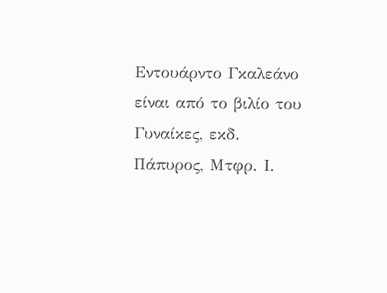Εντουάρντο Γκαλεάνο είναι από το βιλίο του Γυναίκες, εκδ. Πάπυρος, Μτφρ. Ι.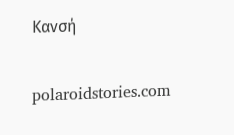Κανσή

polaroidstories.com